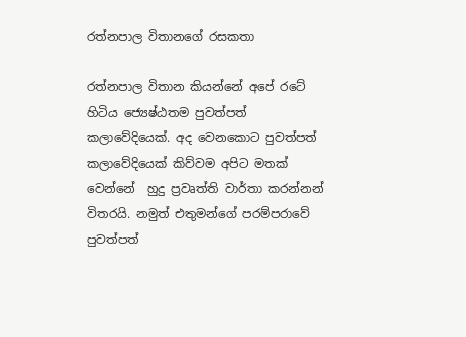රත්නපාල විතානගේ රසකතා

රත්නපාල විතාන කියන්නේ අපේ රටේ හිටිය ජ්‍යෙෂ්ඨතම පුවත්පත් කලාවේදියෙක්. අද වෙනකොට පුවත්පත් කලාවේදියෙක් කිව්වම අපිට මතක් වෙන්නේ  හුදු ප්‍රවෘත්ති වාර්තා කරන්නන් විතරයි. නමුත් එතුමන්ගේ පරම්පරාවේ පුවත්පත්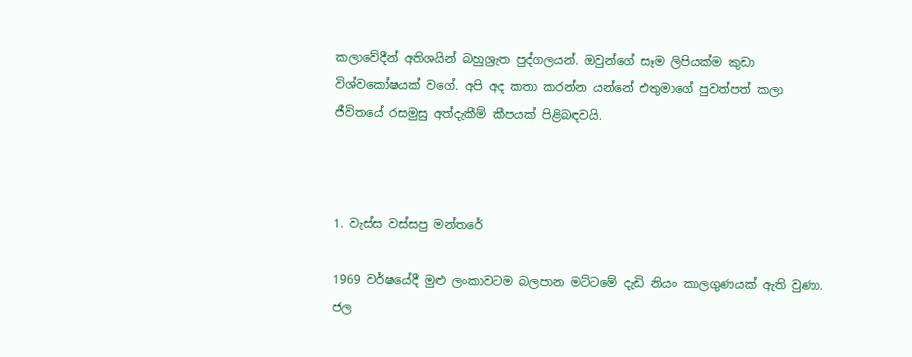කලාවේදීන් අතිශයින් බහුශ්‍රැත පුද්ගලයන්. ඔවුන්ගේ සෑම ලිපියක්ම කුඩා විශ්වකෝෂයක් වගේ. අපි අද කතා කරන්න යන්නේ එතුමාගේ පුවත්පත් කලා ජීවිතයේ රසමුසු අත්දැකීම් කීපයක් පිළිබඳවයි.



1. වැස්ස වස්සපු මන්තරේ

1969 වර්ෂයේදී මුළු ලංකාවටම බලපාන මට්ටමේ දැඩි නියං කාලගුණයක් ඇති වුණා. ජල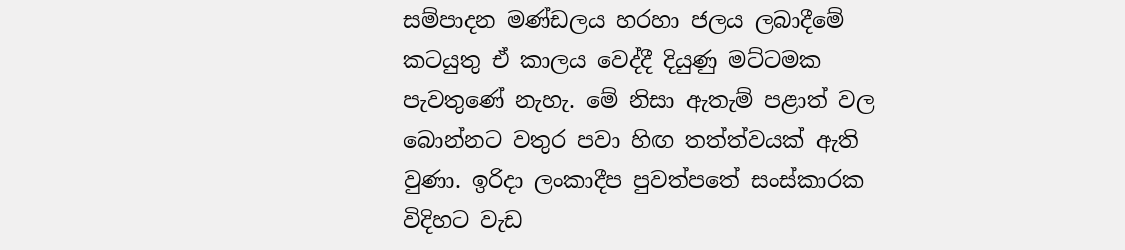සම්පාදන මණ්ඩලය හරහා ජලය ලබාදීමේ කටයුතු ඒ කාලය වෙද්දී දියුණු මට්ටමක පැවතුණේ නැහැ. මේ නිසා ඇතැම් පළාත් වල බොන්නට වතුර පවා හිඟ තත්ත්වයක් ඇති වුණා. ඉරිදා ලංකාදීප පුවත්පතේ සංස්කාරක විදිහට වැඩ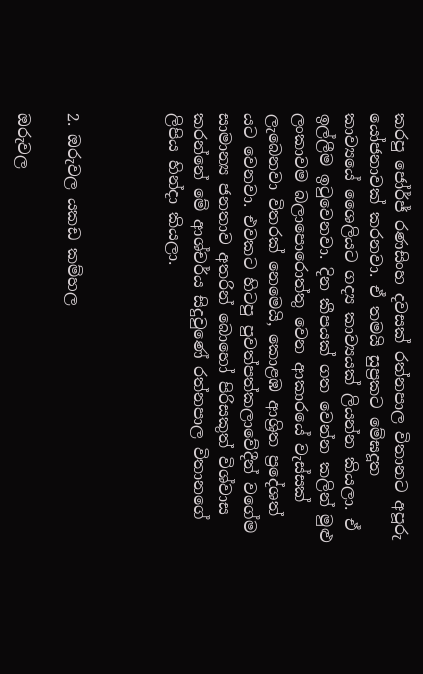කරපු ජෝර්ජ් රණසිංහ දවසක් රත්නපාල විතානට අපූරු යෝජනාවක් කරනවා. ඒ තමයි සුප්‍රකට මේඝදූත කාව්‍යයේ ශෛලියට ගද්‍ය කාව්‍යයක් ලියන්න කියලා. ඒ ඉල්ලීම ඉටුවෙනවා. දින කීපයක් ගත වෙන්න කලින් මුළු ලංකාවම බලාපොරොත්තු වෙන ආකාරයේ වැස්සක් ලැබෙනවා විතරක් නෙමෙයි, කොළඹ ආශ්‍රිත ප්‍රදේශත් යට වෙනවා. එවකට හිටපු පුවත්පත්කලාවේදීන් වගේම සාමාන්‍ය ජනතාව අතරින් බොහෝ පිරිසකුත් විශ්වාස කරන්නේ මේ ආශ්චර්ය සිදුවුණේ රත්නපාල විතානගේ ලිපිය හින්දා කියලා.



2. ඔරුවල යකඩ කම්හල

ඔරුවල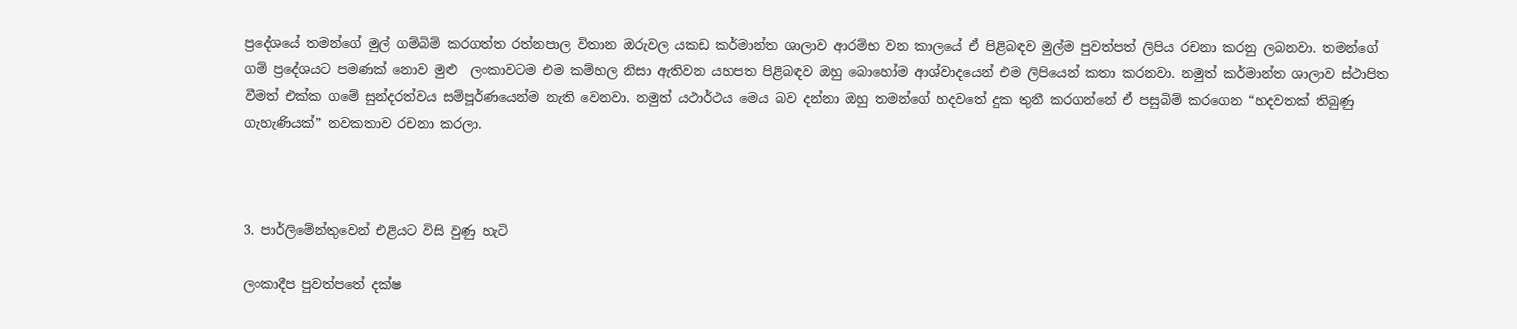ප්‍රදේශයේ තමන්ගේ මුල් ගම්බිම් කරගත්ත රත්නපාල විතාන ඔරුවල යකඩ කර්මාන්ත ශාලාව ආරම්භ වන කාලයේ ඒ පිළිබඳව මුල්ම පුවත්පත් ලිපිය රචනා කරනු ලබනවා. තමන්ගේ ගම් ප්‍රදේශයට පමණක් නොව මුළු  ලංකාවටම එම කම්හල නිසා ඇතිවන යහපත පිළිබඳව ඔහු බොහෝම ආශ්වාදයෙන් එම ලිපියෙන් කතා කරනවා. නමුත් කර්මාන්ත ශාලාව ස්ථාපිත වීමත් එක්ක ගමේ සුන්දරත්වය සම්පූර්ණයෙන්ම නැති වෙනවා. නමුත් යථාර්ථය මෙය බව දන්නා ඔහු තමන්ගේ හදවතේ දුක තුනී කරගන්නේ ඒ පසුබිම් කරගෙන “හදවතක් තිබුණු ගැහැණියක්” නවකතාව රචනා කරලා.



3. පාර්ලිමේන්තුවෙන් එළියට විසි වුණු හැටි

ලංකාදීප පුවත්පතේ දක්ෂ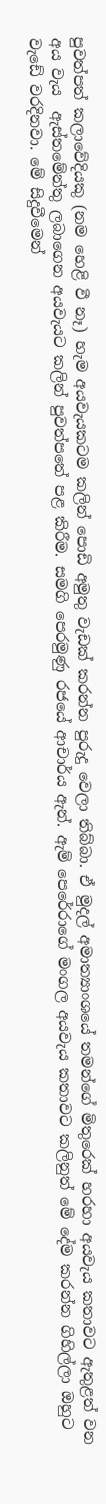පුවත්පත් කලාවේදියකු (නම හෙළි වී නෑ) හැම අයවැයකටම කලින් පොඩි අමුතු වැඩක් කරන්න පුරුදු වෙලා තිබ්බා. ඒ මුදල් අමාත්‍යාංශයේ තමන්ගේ මිතුරෙක් හරහා අයවැය කතාවට ඇතුළත් වන අය වැය  ඇස්තමේන්තු ලබාගෙන අයවැයට කලින් පුවත්පතේ පළ කිරීම. සමගි පෙරමුණු රජයේ ආචාර්ය ඇන්. ඇම් පෙරේරාගේ මංගල අයවැය කතාවට කලිනුත් මේ දේම කරන්න ගිහිල්ලා ඔහුට වැඩේ වරදිනවා. මේ සිදුවීමෙන්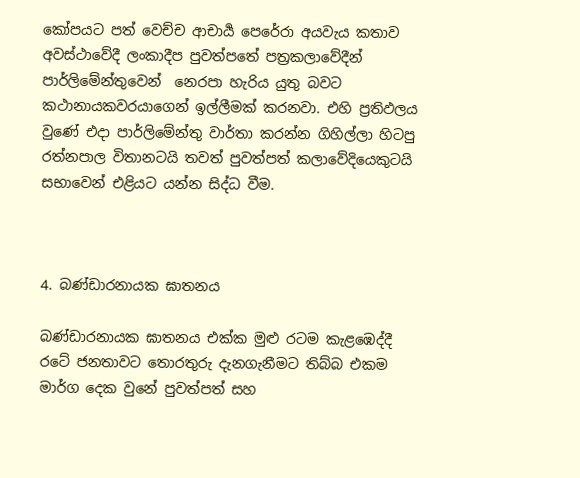කෝපයට පත් වෙච්ච ආචාර්‍ය පෙරේරා අයවැය කතාව අවස්ථාවේදී ලංකාදීප පුවත්පතේ පත්‍රකලාවේදීන් පාර්ලිමේන්තුවෙන්  නෙරපා හැරිය යුතු බවට කථානායකවරයාගෙන් ඉල්ලීමක් කරනවා. එහි ප්‍රතිඵලය වුණේ එදා පාර්ලිමේන්තු වාර්තා කරන්න ගිහිල්ලා හිටපු රත්නපාල විතානටයි තවත් පුවත්පත් කලාවේදියෙකුටයි සභාවෙන් එළියට යන්න සිද්ධ වීම.



4. බණ්ඩාරනායක ඝාතනය

බණ්ඩාරනායක ඝාතනය එක්ක මුළු රටම කැළඹෙද්දී රටේ ජනතාවට තොරතුරු දැනගැනීමට තිබ්බ එකම මාර්ග දෙක වුනේ පුවත්පත් සහ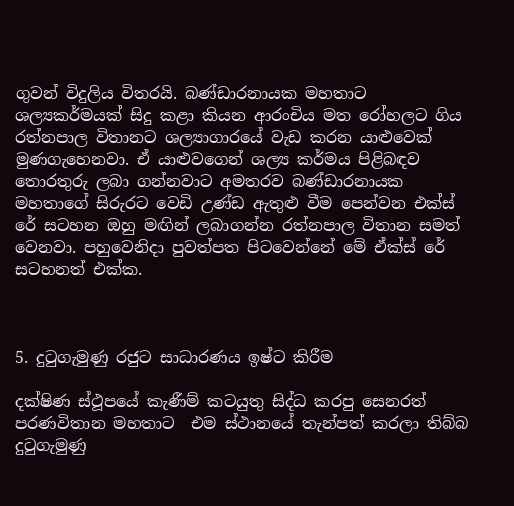ගුවන් විදුලිය විතරයි. බණ්ඩාරනායක මහතාට ශල්‍යකර්මයක් සිදු කළා කියන ආරංචිය මත රෝහලට ගිය රත්නපාල විතානට ශල්‍යාගාරයේ වැඩ කරන යාළුවෙක් මුණගැහෙනවා. ඒ යාළුවගෙන් ශල්‍ය කර්මය පිළිබඳව තොරතුරු ලබා ගන්නවාට අමතරව බණ්ඩාරනායක මහතාගේ සිරුරට වෙඩි උණ්ඩ ඇතුළු වීම පෙන්වන එක්ස් රේ සටහන ඔහු මඟින් ලබාගන්න රත්නපාල විතාන සමත් වෙනවා. පහුවෙනිදා පුවත්පත පිටවෙන්නේ මේ ඒක්ස් රේ සටහනත් එක්ක.



5. දුටුගැමුණු රජුට සාධාරණය ඉෂ්ට කිරීම

දක්ෂිණ ස්ථූපයේ කැණීම් කටයුතු සිද්ධ කරපු සෙනරත් පරණවිතාන මහතාට  එම ස්ථානයේ තැන්පත් කරලා තිබ්බ දුටුගැමුණු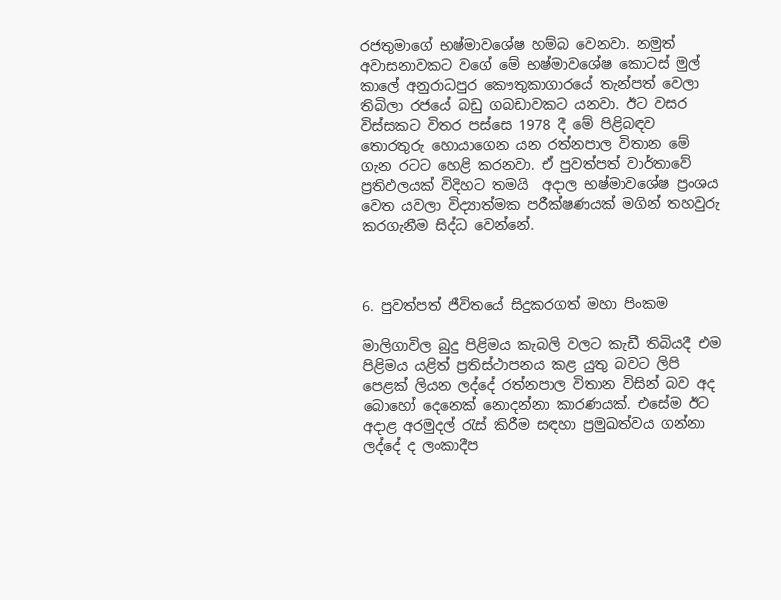රජතුමාගේ භෂ්මාවශේෂ හම්බ වෙනවා. නමුත් අවාසනාවකට වගේ මේ භෂ්මාවශේෂ කොටස් මුල් කාලේ අනුරාධපුර කෞතුකාගාරයේ තැන්පත් වෙලා තිබිලා රජයේ බඩු ගබඩාවකට යනවා. ඊට වසර විස්සකට විතර පස්සෙ 1978 දී මේ පිළිබඳව තොරතුරු හොයාගෙන යන රත්නපාල විතාන මේ ගැන රටට හෙළි කරනවා. ඒ පුවත්පත් වාර්තාවේ ප්‍රතිඵලයක් විදිහට තමයි  අදාල භෂ්මාවශේෂ ප්‍රංශය වෙත යවලා විද්‍යාත්මක පරීක්ෂණයක් මගින් තහවුරු කරගැනීම සිද්ධ වෙන්නේ.



6. පුවත්පත් ජීවිතයේ සිදුකරගත් මහා පිංකම

මාලිගාවිල බුදු පිළිමය කැබලි වලට කැඩී තිබියදී එම පිළිමය යළිත් ප්‍රතිස්ථාපනය කළ යුතු බවට ලිපි පෙළක් ලියන ලද්දේ රත්නපාල විතාන විසින් බව අද බොහෝ දෙනෙක් නොදන්නා කාරණයක්. එසේම ඊට අදාළ අරමුදල් රැස් කිරීම සඳහා ප්‍රමුඛත්වය ගන්නා ලද්දේ ද ලංකාදීප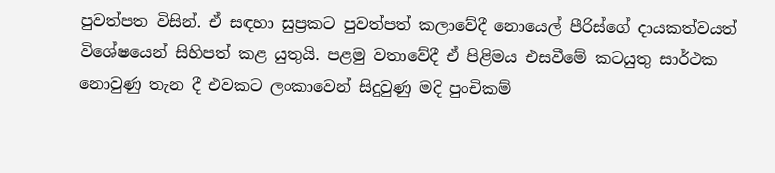පුවත්පත විසින්. ඒ සඳහා සුප්‍රකට පුවත්පත් කලාවේදී නොයෙල් පීරිස්ගේ දායකත්වයත් විශේෂයෙන් සිහිපත් කළ යුතුයි. පළමු වතාවේදී ඒ පිළිමය එසවීමේ කටයුතු සාර්ථක නොවුණු තැන දී එවකට ලංකාවෙන් සිදුවුණු මදි පුංචිකම්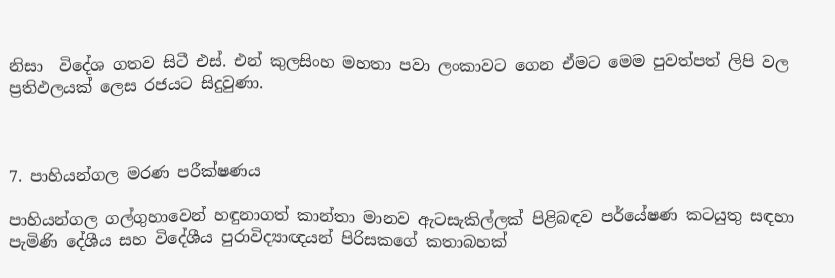නිසා  විදේශ ගතව සිටී එස්. එන් කුලසිංහ මහතා පවා ලංකාවට ගෙන ඒමට මෙම පුවත්පත් ලිපි වල ප්‍රතිඵලයක් ලෙස රජයට සිදුවුණා.



7. පාහියන්ගල මරණ පරීක්ෂණය

පාහියන්ගල ගල්ගුහාවෙන් හඳුනාගත් කාන්තා මානව ඇටසැකිල්ලක් පිළිබඳව පර්යේෂණ කටයුතු සඳහා පැමිණි දේශීය සහ විදේශීය පුරාවිද්‍යාඥයන් පිරිසකගේ කතාබහක්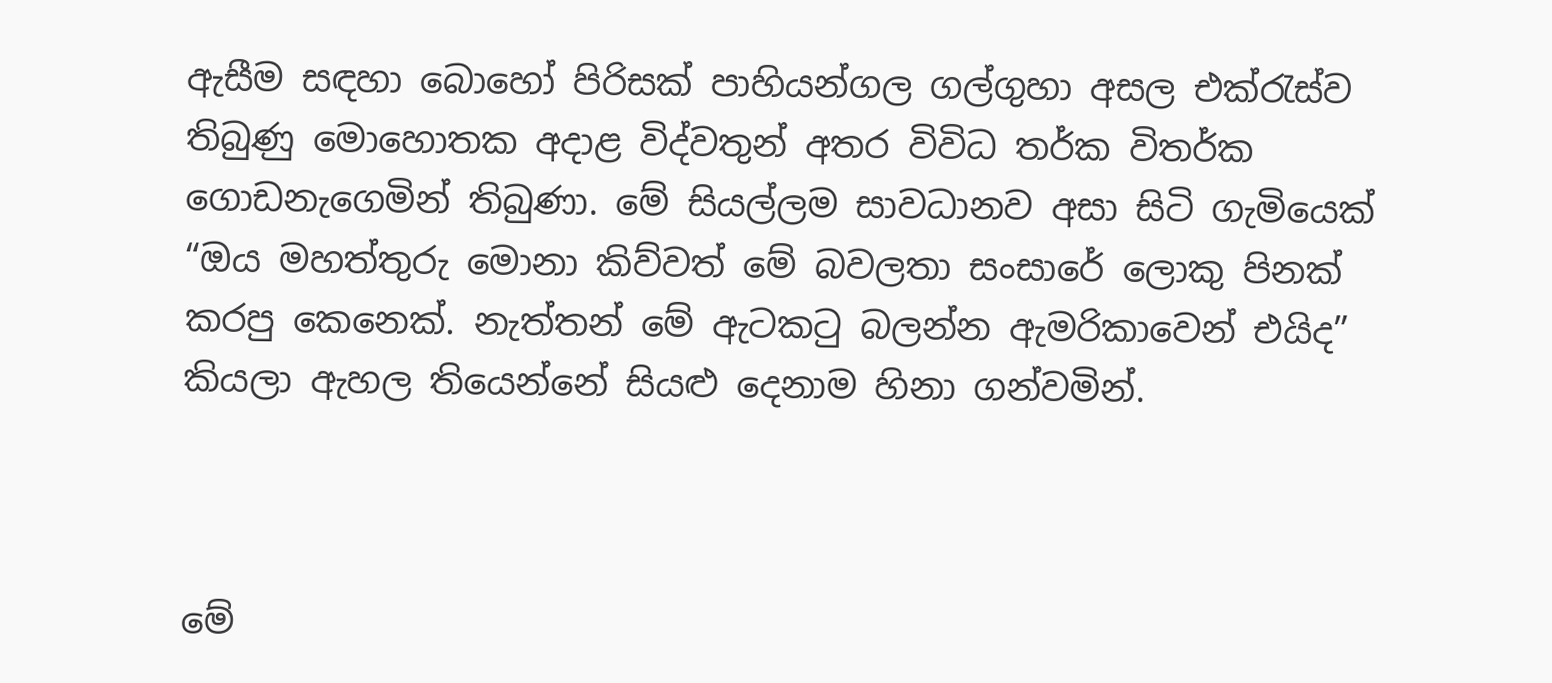ඇසීම සඳහා බොහෝ පිරිසක් පාහියන්ගල ගල්ගුහා අසල එක්රැස්ව තිබුණු මොහොතක අදාළ විද්වතුන් අතර විවිධ තර්ක විතර්ක ගොඩනැගෙමින් තිබුණා. මේ සියල්ලම සාවධානව අසා සිටි ගැමියෙක් “ඔය මහත්තුරු මොනා කිව්වත් මේ බවලතා සංසාරේ ලොකු පිනක් කරපු කෙනෙක්. නැත්තන් මේ ඇටකටු බලන්න ඇමරිකාවෙන් එයිද” කියලා ඇහල තියෙන්නේ සියළු දෙනාම හිනා ගන්වමින්.



මේ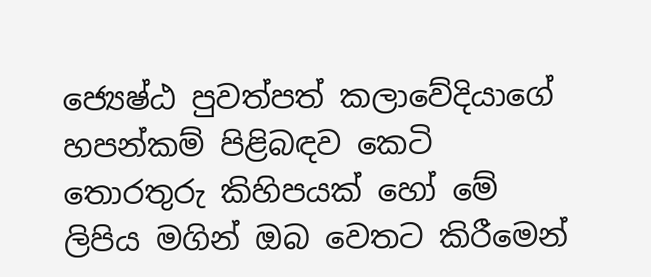ජ්‍යෙෂ්ඨ පුවත්පත් කලාවේදියාගේ හපන්කම් පිළිබඳව කෙටි තොරතුරු කිහිපයක් හෝ මේ ලිපිය මගින් ඔබ වෙතට කිරීමෙන්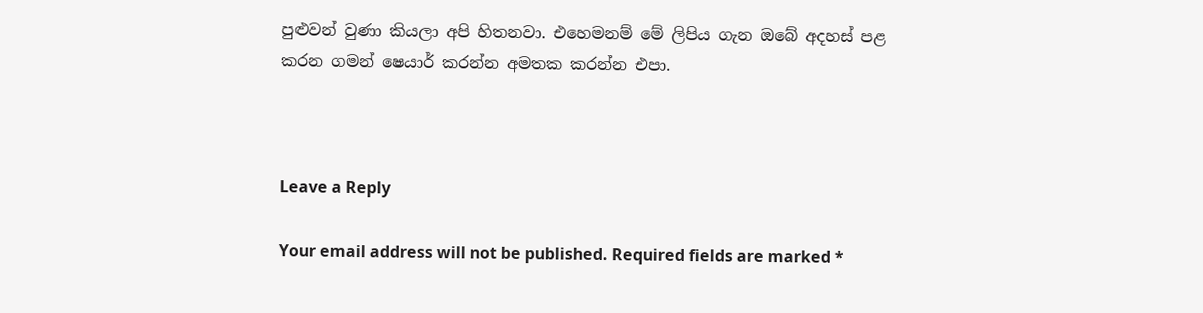පුළුවන් වුණා කියලා අපි හිතනවා. එහෙමනම් මේ ලිපිය ගැන ඔබේ අදහස් පළ කරන ගමන් ෂෙයාර් කරන්න අමතක කරන්න එපා.



Leave a Reply

Your email address will not be published. Required fields are marked *